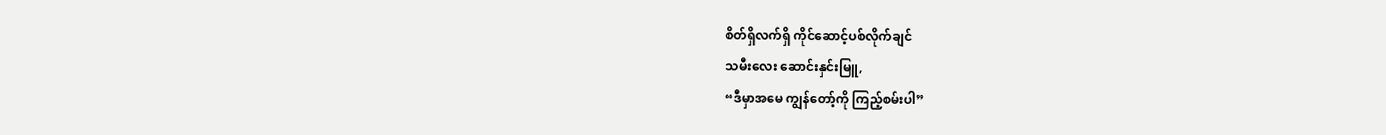စိတ်ရှိလက်ရှိ ကိုင်ဆောင့်ပစ်လိုက်ချင်
သမီးလေး ဆောင်းနှင်းမြူ,
“ဒီမှာအမေ ကျွန်တော့်ကို ကြည့်စမ်းပါ”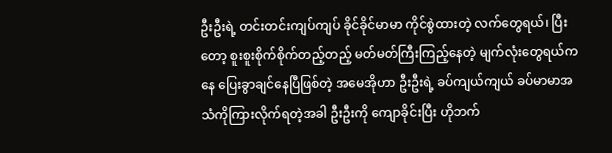ဦးဦးရဲ့ တင်းတင်းကျပ်ကျပ် ခိုင်ခိုင်မာမာ ကိုင်စွဲထားတဲ့ လက်တွေရယ်၊ ပြီးတော့ စူးစူးစိုက်စိုက်တည့်တည့် မတ်မတ်ကြီးကြည့်နေတဲ့ မျက်လုံးတွေရယ်ကနေ ပြေးခွာချင်နေပြီဖြစ်တဲ့ အမေအိုဟာ ဦးဦးရဲ့ ခပ်ကျယ်ကျယ် ခပ်မာမာအသံကိုကြားလိုက်ရတဲ့အခါ ဦးဦးကို ကျောခိုင်းပြီး ဟိုဘက်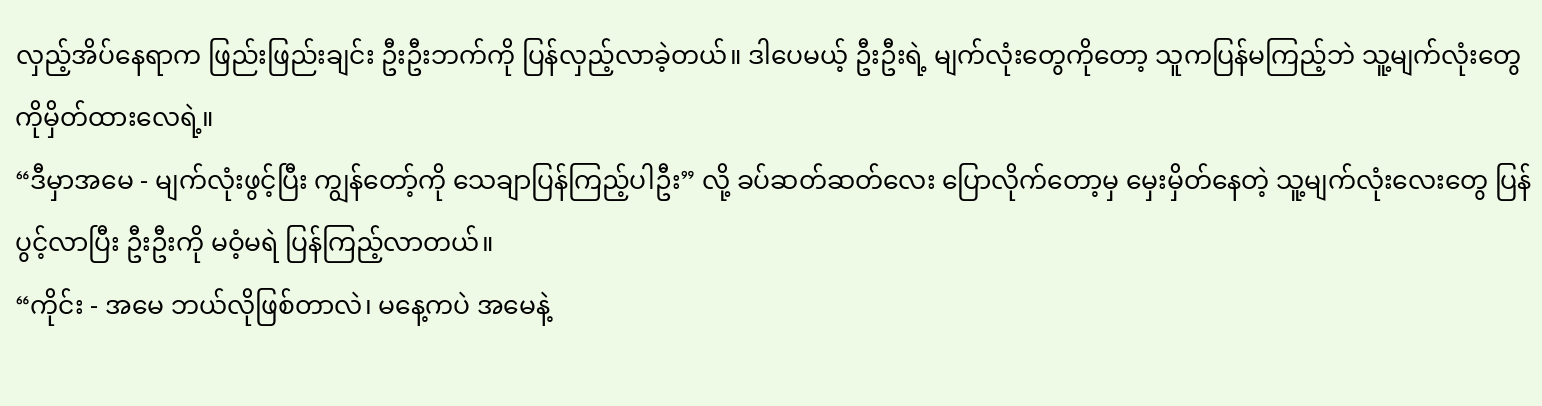လှည့်အိပ်နေရာက ဖြည်းဖြည်းချင်း ဦးဦးဘက်ကို ပြန်လှည့်လာခဲ့တယ်။ ဒါပေမယ့် ဦးဦးရဲ့ မျက်လုံးတွေကိုတော့ သူကပြန်မကြည့်ဘဲ သူ့မျက်လုံးတွေကိုမှိတ်ထားလေရဲ့။
“ဒီမှာအမေ - မျက်လုံးဖွင့်ပြီး ကျွန်တော့်ကို သေချာပြန်ကြည့်ပါဦး” လို့ ခပ်ဆတ်ဆတ်လေး ပြောလိုက်တော့မှ မှေးမှိတ်နေတဲ့ သူ့မျက်လုံးလေးတွေ ပြန်ပွင့်လာပြီး ဦးဦးကို မဝံ့မရဲ ပြန်ကြည့်လာတယ်။
“ကိုင်း - အမေ ဘယ်လိုဖြစ်တာလဲ၊ မနေ့ကပဲ အမေနဲ့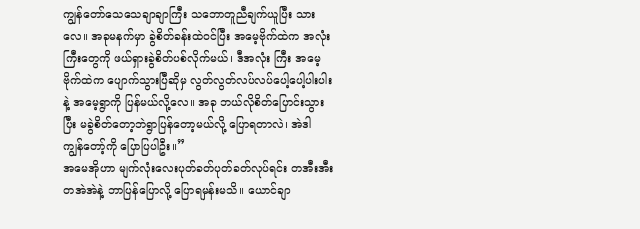ကျွန်တော်သေသေချာချာကြီး သဘောတူညီချက်ယူပြီး သားလေ။ အခုမနက်မှာ ခွဲစိတ်ခန်းထဲ၀င်ပြီး အမေ့ဗိုက်ထဲက အလုံးကြီးတွေကို ဖယ်ရှားခွဲစိတ်ပစ်လိုက်မယ်၊ ဒီအလုံး ကြီး အမေ့ဗိုက်ထဲက ပျောက်သွားပြီဆိုမှ လွတ်လွတ်လပ်လပ်ပေါ့ပေါ့ပါးပါးနဲ့ အမေ့ရွာကို ပြန်မယ်လို့လေ။ အခု ဘယ်လိုစိတ်ပြောင်းသွားပြီး မခွဲစိတ်တော့ဘဲရွာပြန်တော့မယ်လို့ ပြောရတာလဲ၊ အဲဒါ ကျွန်တော့်ကို ပြောပြပါဦး။”
အမေအိုဟာ မျက်လုံးလေးပုတ်ခတ်ပုတ်ခတ်လုပ်ရင်း တအီးအီးတအဲအဲနဲ့ ဘာပြန်ပြောလို့ ပြောရမှန်းမသိ။ ယောင်ချာ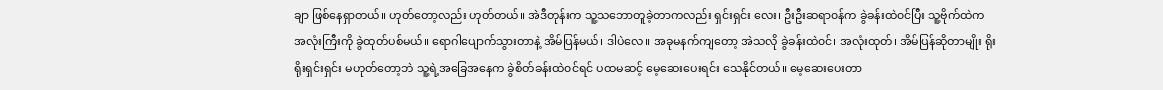ချာ ဖြစ်နေရှာတယ်။ ဟုတ်တော့လည်း ဟုတ်တယ်။ အဲဒီတုန်းက သူ့သဘောတူခဲ့တာကလည်း ရှင်းရှင်း လေး၊ ဦးဦးဆရာ၀န်က ခွဲခန်းထဲ၀င်ပြီး သူ့ဗိုက်ထဲက အလုံးကြီးကို ခွဲထုတ်ပစ်မယ်။ ရောဂါပျောက်သွားတာနဲ့ အိမ်ပြန်မယ်၊ ဒါပဲလေ။ အခုမနက်ကျတော့ အဲသလို ခွဲခန်းထဲ၀င်၊ အလုံးထုတ်၊ အိမ်ပြန်ဆိုတာမျိုး ရိုးရိုးရှင်းရှင်း မဟုတ်တော့ဘဲ သူ့ရဲ့အခြေအနေက ခွဲစိတ်ခန်းထဲ၀င်ရင် ပထမဆင့် မေ့ဆေးပေးရင်း သေနိုင်တယ်။ မေ့ဆေးပေးတာ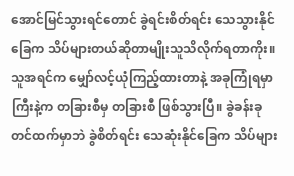အောင်မြင်သွားရင်တောင် ခွဲရင်းစိတ်ရင်း သေသွားနိုင်ခြေက သိပ်များတယ်ဆိုတာမျိုးသူသိလိုက်ရတာကိုး။
သူအရင်က မျှော်လင့်ယုံကြည့်ထားတာနဲ့ အခုကြုံရမှာကြီးနဲ့က တခြားစီမှ တခြားစီ ဖြစ်သွားပြီ။ ခွဲခန်းခုတင်ထက်မှာဘဲ ခွဲစိတ်ရင်း သေဆုံးနိုင်ခြေက သိပ်များ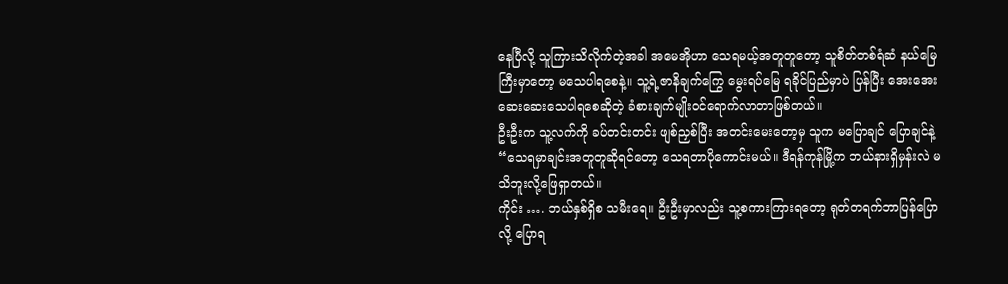နေပြီလို့ သူကြားသိလိုက်တဲ့အခါ အမေအိုဟာ သေရမယ့်အတူတူတော့ သူစိတ်တစ်ရံဆံ နယ်မြေကြီးမှာတော့ မသေပါရစေနဲ့။ သူ့ရဲ့ဇာနိချက်ကြွေ မွေးရပ်မြေ ရခိုင်ပြည်မှာပဲ ပြန်ပြီး အေးအေးဆေးဆေးသေပါရစေဆိုတဲ့ ခံစားချက်မျိုး၀င်ရောက်လာတာဖြစ်တယ်။
ဦးဦးက သူ့လက်ကို ခပ်တင်းတင်း ဖျစ်ညှစ်ပြီး အတင်းမေးတော့မှ သူက မပြောချင် ပြောချင်နဲ့
“သေရမှာချင်းအတူတူဆိုရင်တော့ သေရတာပိုကောင်းမယ်။ ဒီရန်ကုန်မြို့က ဘယ်နားရှိမှန်းလဲ မသိဘူးလို့ဖြေရှာတယ်။
ကိုင်း …. ဘယ်နှစ်ရှိစ သမီးရေ။ ဦးဦးမှာလည်း သူ့စကားကြားရတော့ ရုတ်တရက်ဘာပြန်ပြော လို့ ပြောရ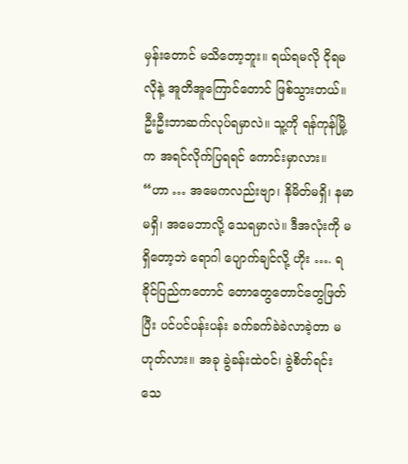မှန်းတောင် မသိတော့ဘူး။ ရယ်ရမလို ငိုရမလိုနဲ့ အူတိအူကြောင်တောင် ဖြစ်သွားတယ်။ ဦးဦးဘာဆက်လုပ်ရမှာလဲ။ သူ့ကို ရန်ကုန်မြို့က အရင်လိုက်ပြရရင် ကောင်းမှာလား။
“ဟာ … အမေကလည်းဗျာ၊ နိမိတ်မရှိ၊ နမာမရှိ၊ အမေဘာလို့ သေရမှာလဲ။ ဒီအလုံးကို မရှိတော့ဘဲ ရောဂါ ပျောက်ချင်လို့ ဟိုး …. ရခိုင်ပြည်ကတောင် တောတွေတောင်တွေဖြတ်ပြီး ပင်ပင်ပန်းပန်း ခက်ခက်ခဲခဲလာခဲ့တာ မဟုတ်လား။ အခု ခွဲခန်းထဲ၀င်၊ ခွဲစိတ်ရင်း သေ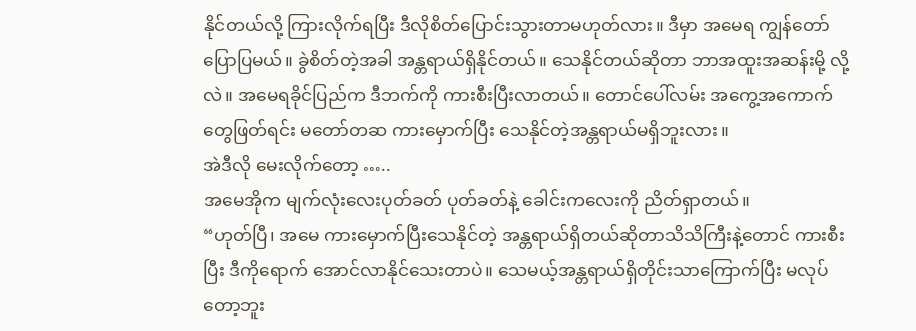နိုင်တယ်လို့ ကြားလိုက်ရပြီး ဒီလိုစိတ်ပြောင်းသွားတာမဟုတ်လား။ ဒီမှာ အမေရ ကျွန်တော်ပြောပြမယ်။ ခွဲစိတ်တဲ့အခါ အန္တရာယ်ရှိနိုင်တယ်။ သေနိုင်တယ်ဆိုတာ ဘာအထူးအဆန်းမို့ လို့လဲ။ အမေရခိုင်ပြည်က ဒီဘက်ကို ကားစီးပြီးလာတယ်။ တောင်ပေါ်လမ်း အကွေ့အကောက်တွေဖြတ်ရင်း မတော်တဆ ကားမှောက်ပြီး သေနိုင်တဲ့အန္တရာယ်မရှိဘူးလား။
အဲဒီလို မေးလိုက်တော့ …..
အမေအိုက မျက်လုံးလေးပုတ်ခတ် ပုတ်ခတ်နဲ့ ခေါင်းကလေးကို ညိတ်ရှာတယ်။
“ဟုတ်ပြီ၊ အမေ ကားမှောက်ပြီးသေနိုင်တဲ့ အန္တရာယ်ရှိတယ်ဆိုတာသိသိကြီးနဲ့တောင် ကားစီးပြီး ဒီကိုရောက် အောင်လာနိုင်သေးတာပဲ။ သေမယ့်အန္တရာယ်ရှိတိုင်းသာကြောက်ပြီး မလုပ်တော့ဘူး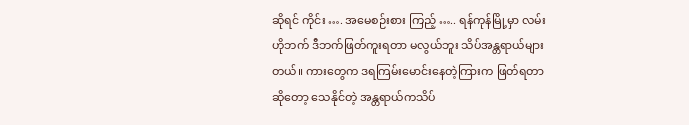ဆိုရင် ကိုင်း …. အမေစဉ်းစား ကြည့် ….. ရန်ကုန်မြို့မှာ လမ်းဟိုဘက် ဒီဘက်ဖြတ်ကူးရတာ မလွယ်ဘူး သိပ်အန္တရာယ်များတယ်။ ကားတွေက ဒရကြမ်းမောင်းနေတဲ့ကြားက ဖြတ်ရတာဆိုတော့ သေနိုင်တဲ့ အန္တရာယ်ကသိပ်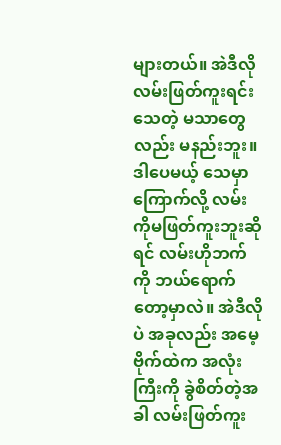များတယ်။ အဲဒီလို လမ်းဖြတ်ကူးရင်းသေတဲ့ မသာတွေလည်း မနည်းဘူး။ ဒါပေမယ့် သေမှာကြောက်လို့ လမ်းကိုမဖြတ်ကူးဘူးဆိုရင် လမ်းဟိုဘက်ကို ဘယ်ရောက်တော့မှာလဲ။ အဲဒီလိုပဲ အခုလည်း အမေ့ဗိုက်ထဲက အလုံးကြီးကို ခွဲစိတ်တဲ့အခါ လမ်းဖြတ်ကူး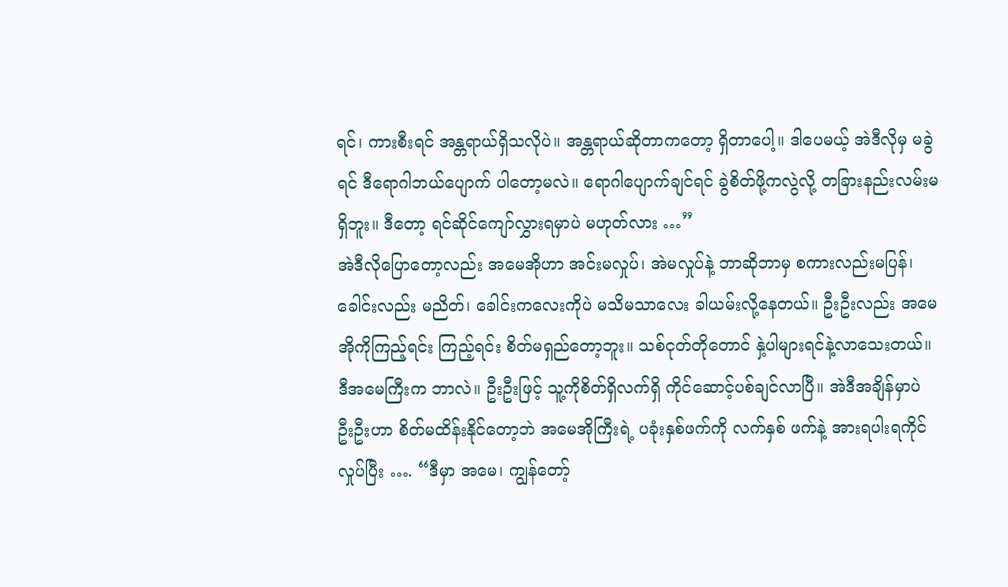ရင်၊ ကားစီးရင် အန္တရာယ်ရှိသလိုပဲ။ အန္တရာယ်ဆိုတာကတော့ ရှိတာပေါ့။ ဒါပေမယ့် အဲဒီလိုမှ မခွဲရင် ဒီရောဂါဘယ်ပျောက် ပါတော့မလဲ။ ရောဂါပျောက်ချင်ရင် ခွဲစိတ်ဖို့ကလွဲလို့ တခြားနည်းလမ်းမရှိဘူး။ ဒီတော့ ရင်ဆိုင်ကျော်လွှားရမှာပဲ မဟုတ်လား …”
အဲဒီလိုပြောတော့လည်း အမေအိုဟာ အင်းမလှုပ်၊ အဲမလှုပ်နဲ့ ဘာဆိုဘာမှ စကားလည်းမပြန်၊ ခေါင်းလည်း မညိတ်၊ ခေါင်းကလေးကိုပဲ မသိမသာလေး ခါယမ်းလို့နေတယ်။ ဦးဦးလည်း အမေအိုကိုကြည့်ရင်း ကြည့်ရင်း စိတ်မရှည်တော့ဘူး။ သစ်ငုတ်တိုတောင် နှဲ့ပါများရင်နဲ့လာသေးတယ်။ ဒီအမေကြီးက ဘာလဲ။ ဦးဦးဖြင့် သူ့ကိုစိတ်ရှိလက်ရှိ ကိုင်ဆောင့်ပစ်ချင်လာပြီ။ အဲဒီအချိန်မှာပဲ ဦးဦးဟာ စိတ်မထိန်းနိုင်တော့ဘဲ အမေအိုကြီးရဲ့ ပခုံးနှစ်ဖက်ကို လက်နှစ် ဖက်နဲ့ အားရပါးရကိုင်လှုပ်ပြီး …. “ဒီမှာ အမေ၊ ကျွန်တော့်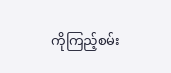ကိုကြည့်စမ်း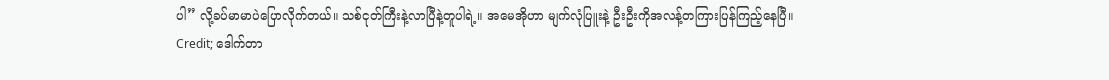ပါ” လို့ခပ်မာမာပဲပြောလိုက်တယ်။ သစ်ငုတ်ကြီးနဲ့လာပြီနဲ့တူပါရဲ့။ အမေအိုဟာ မျက်လုံပြူးနဲ့ ဦးဦးကိုအလန့်တကြားပြန်ကြည့်နေပြီ။
Credit; ဒေါက်တာ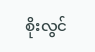စိုးလွင်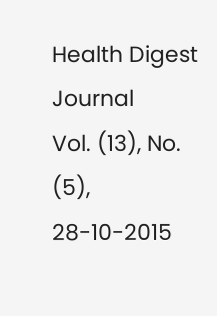Health Digest Journal
Vol. (13), No. (5), 28-10-2015